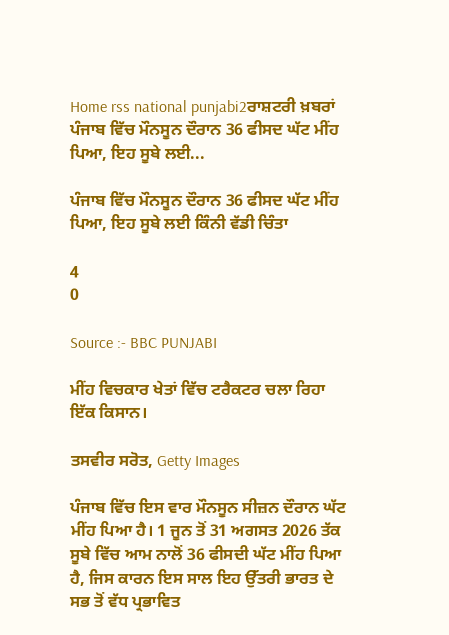Home rss national punjabi2ਰਾਸ਼ਟਰੀ ਖ਼ਬਰਾਂ ਪੰਜਾਬ ਵਿੱਚ ਮੌਨਸੂਨ ਦੌਰਾਨ 36 ਫੀਸਦ ਘੱਟ ਮੀਂਹ ਪਿਆ, ਇਹ ਸੂਬੇ ਲਈ...

ਪੰਜਾਬ ਵਿੱਚ ਮੌਨਸੂਨ ਦੌਰਾਨ 36 ਫੀਸਦ ਘੱਟ ਮੀਂਹ ਪਿਆ, ਇਹ ਸੂਬੇ ਲਈ ਕਿੰਨੀ ਵੱਡੀ ਚਿੰਤਾ

4
0

Source :- BBC PUNJABI

ਮੀਂਹ ਵਿਚਕਾਰ ਖੇਤਾਂ ਵਿੱਚ ਟਰੈਕਟਰ ਚਲਾ ਰਿਹਾ ਇੱਕ ਕਿਸਾਨ।

ਤਸਵੀਰ ਸਰੋਤ, Getty Images

ਪੰਜਾਬ ਵਿੱਚ ਇਸ ਵਾਰ ਮੌਨਸੂਨ ਸੀਜ਼ਨ ਦੌਰਾਨ ਘੱਟ ਮੀਂਹ ਪਿਆ ਹੈ। 1 ਜੂਨ ਤੋਂ 31 ਅਗਸਤ 2026 ਤੱਕ ਸੂਬੇ ਵਿੱਚ ਆਮ ਨਾਲੋਂ 36 ਫੀਸਦੀ ਘੱਟ ਮੀਂਹ ਪਿਆ ਹੈ, ਜਿਸ ਕਾਰਨ ਇਸ ਸਾਲ ਇਹ ਉੱਤਰੀ ਭਾਰਤ ਦੇ ਸਭ ਤੋਂ ਵੱਧ ਪ੍ਰਭਾਵਿਤ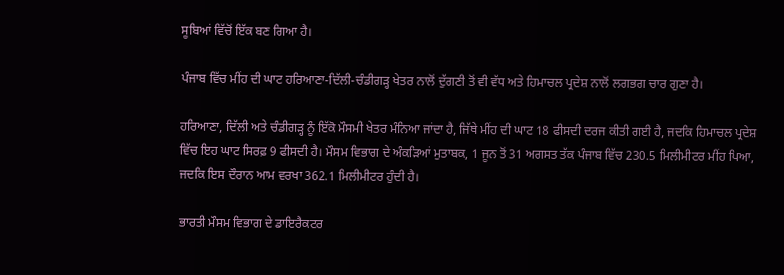ਸੂਬਿਆਂ ਵਿੱਚੋਂ ਇੱਕ ਬਣ ਗਿਆ ਹੈ।

ਪੰਜਾਬ ਵਿੱਚ ਮੀਂਹ ਦੀ ਘਾਟ ਹਰਿਆਣਾ-ਦਿੱਲੀ-ਚੰਡੀਗੜ੍ਹ ਖੇਤਰ ਨਾਲੋਂ ਦੁੱਗਣੀ ਤੋਂ ਵੀ ਵੱਧ ਅਤੇ ਹਿਮਾਚਲ ਪ੍ਰਦੇਸ਼ ਨਾਲੋਂ ਲਗਭਗ ਚਾਰ ਗੁਣਾ ਹੈ।

ਹਰਿਆਣਾ, ਦਿੱਲੀ ਅਤੇ ਚੰਡੀਗੜ੍ਹ ਨੂੰ ਇੱਕੋ ਮੌਸਮੀ ਖੇਤਰ ਮੰਨਿਆ ਜਾਂਦਾ ਹੈ, ਜਿੱਥੇ ਮੀਂਹ ਦੀ ਘਾਟ 18 ਫੀਸਦੀ ਦਰਜ ਕੀਤੀ ਗਈ ਹੈ, ਜਦਕਿ ਹਿਮਾਚਲ ਪ੍ਰਦੇਸ਼ ਵਿੱਚ ਇਹ ਘਾਟ ਸਿਰਫ਼ 9 ਫੀਸਦੀ ਹੈ। ਮੌਸਮ ਵਿਭਾਗ ਦੇ ਅੰਕੜਿਆਂ ਮੁਤਾਬਕ, 1 ਜੂਨ ਤੋਂ 31 ਅਗਸਤ ਤੱਕ ਪੰਜਾਬ ਵਿੱਚ 230.5 ਮਿਲੀਮੀਟਰ ਮੀਂਹ ਪਿਆ, ਜਦਕਿ ਇਸ ਦੌਰਾਨ ਆਮ ਵਰਖਾ 362.1 ਮਿਲੀਮੀਟਰ ਹੁੰਦੀ ਹੈ।

ਭਾਰਤੀ ਮੌਸਮ ਵਿਭਾਗ ਦੇ ਡਾਇਰੈਕਟਰ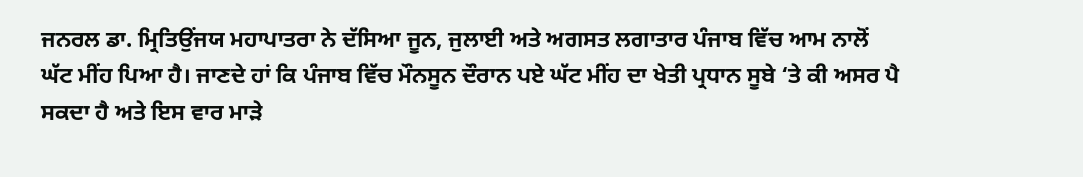ਜਨਰਲ ਡਾ. ਮ੍ਰਿਤਿਉਂਜਯ ਮਹਾਪਾਤਰਾ ਨੇ ਦੱਸਿਆ ਜੂਨ, ਜੁਲਾਈ ਅਤੇ ਅਗਸਤ ਲਗਾਤਾਰ ਪੰਜਾਬ ਵਿੱਚ ਆਮ ਨਾਲੋਂ ਘੱਟ ਮੀਂਹ ਪਿਆ ਹੈ। ਜਾਣਦੇ ਹਾਂ ਕਿ ਪੰਜਾਬ ਵਿੱਚ ਮੌਨਸੂਨ ਦੌਰਾਨ ਪਏ ਘੱਟ ਮੀਂਹ ਦਾ ਖੇਤੀ ਪ੍ਰਧਾਨ ਸੂਬੇ ‘ਤੇ ਕੀ ਅਸਰ ਪੈ ਸਕਦਾ ਹੈ ਅਤੇ ਇਸ ਵਾਰ ਮਾੜੇ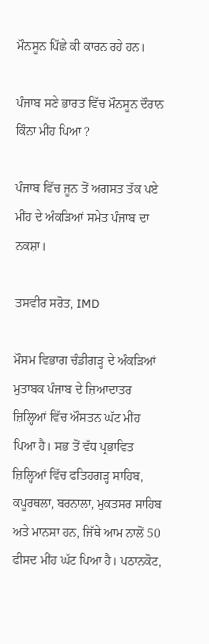ਮੌਨਸੂਨ ਪਿੱਛੇ ਕੀ ਕਾਰਨ ਰਹੇ ਹਨ।

ਪੰਜਾਬ ਸਣੇ ਭਾਰਤ ਵਿੱਚ ਮੌਨਸੂਨ ਦੌਰਾਨ ਕਿੰਨਾ ਮੀਂਹ ਪਿਆ ?

ਪੰਜਾਬ ਵਿੱਚ ਜੂਨ ਤੋਂ ਅਗਸਤ ਤੱਕ ਪਏ ਮੀਂਹ ਦੇ ਅੰਕੜਿਆਂ ਸਮੇਤ ਪੰਜਾਬ ਦਾ ਨਕਸ਼ਾ।

ਤਸਵੀਰ ਸਰੋਤ, IMD

ਮੌਸਮ ਵਿਭਾਗ ਚੰਡੀਗੜ੍ਹ ਦੇ ਅੰਕੜਿਆਂ ਮੁਤਾਬਕ ਪੰਜਾਬ ਦੇ ਜ਼ਿਆਦਾਤਰ ਜ਼ਿਲ੍ਹਿਆਂ ਵਿੱਚ ਔਸਤਨ ਘੱਟ ਮੀਂਹ ਪਿਆ ਹੈ। ਸਭ ਤੋਂ ਵੱਧ ਪ੍ਰਭਾਵਿਤ ਜ਼ਿਲ੍ਹਿਆਂ ਵਿੱਚ ਫਤਿਹਗੜ੍ਹ ਸਾਹਿਬ, ਕਪੂਰਥਲਾ, ਬਰਨਾਲਾ, ਮੁਕਤਸਰ ਸਾਹਿਬ ਅਤੇ ਮਾਨਸਾ ਹਨ, ਜਿੱਥੇ ਆਮ ਨਾਲੋਂ 50 ਫੀਸਦ ਮੀਂਹ ਘੱਟ ਪਿਆ ਹੈ। ਪਠਾਨਕੋਟ,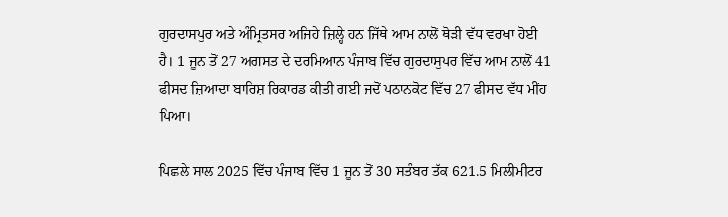ਗੁਰਦਾਸਪੁਰ ਅਤੇ ਅੰਮ੍ਰਿਤਸਰ ਅਜਿਹੇ ਜ਼ਿਲ੍ਹੇ ਹਨ ਜਿੱਥੇ ਆਮ ਨਾਲੋਂ ਥੋੜੀ ਵੱਧ ਵਰਖਾ ਹੋਈ ਹੈ। 1 ਜੂਨ ਤੋਂ 27 ਅਗਸਤ ਦੇ ਦਰਮਿਆਨ ਪੰਜਾਬ ਵਿੱਚ ਗੁਰਦਾਸੁਪਰ ਵਿੱਚ ਆਮ ਨਾਲੋਂ 41 ਫੀਸਦ ਜ਼ਿਆਦਾ ਬਾਰਿਸ਼ ਰਿਕਾਰਡ ਕੀਤੀ ਗਈ ਜਦੋਂ ਪਠਾਨਕੋਟ ਵਿੱਚ 27 ਫੀਸਦ ਵੱਧ ਮੀਂਹ ਪਿਆ।

ਪਿਛਲੇ ਸਾਲ 2025 ਵਿੱਚ ਪੰਜਾਬ ਵਿੱਚ 1 ਜੂਨ ਤੋਂ 30 ਸਤੰਬਰ ਤੱਕ 621.5 ਮਿਲੀਮੀਟਰ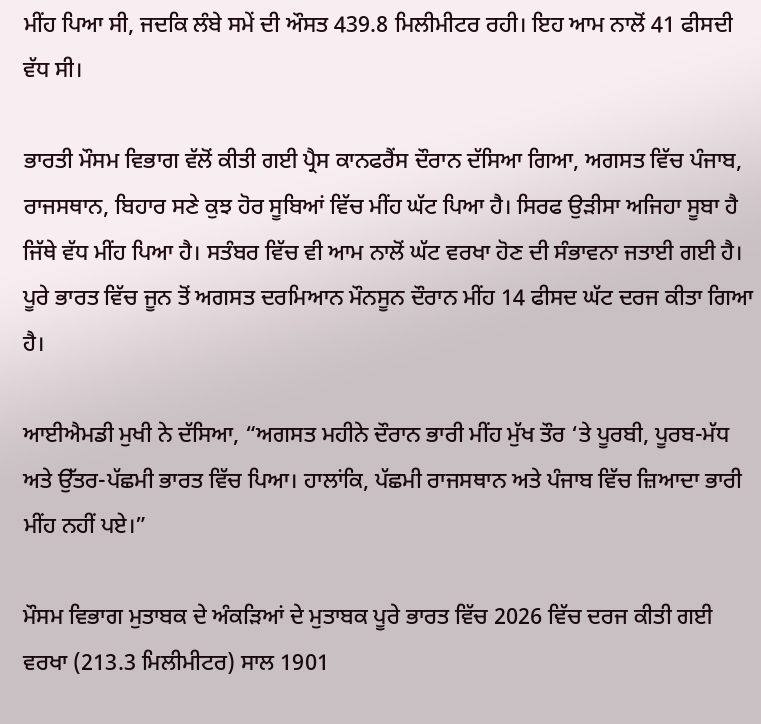ਮੀਂਹ ਪਿਆ ਸੀ, ਜਦਕਿ ਲੰਬੇ ਸਮੇਂ ਦੀ ਔਸਤ 439.8 ਮਿਲੀਮੀਟਰ ਰਹੀ। ਇਹ ਆਮ ਨਾਲੋਂ 41 ਫੀਸਦੀ ਵੱਧ ਸੀ।

ਭਾਰਤੀ ਮੌਸਮ ਵਿਭਾਗ ਵੱਲੋਂ ਕੀਤੀ ਗਈ ਪ੍ਰੈਸ ਕਾਨਫਰੈਂਸ ਦੌਰਾਨ ਦੱਸਿਆ ਗਿਆ, ਅਗਸਤ ਵਿੱਚ ਪੰਜਾਬ, ਰਾਜਸਥਾਨ, ਬਿਹਾਰ ਸਣੇ ਕੁਝ ਹੋਰ ਸੂਬਿਆਂ ਵਿੱਚ ਮੀਂਹ ਘੱਟ ਪਿਆ ਹੈ। ਸਿਰਫ ਉੜੀਸਾ ਅਜਿਹਾ ਸੂਬਾ ਹੈ ਜਿੱਥੇ ਵੱਧ ਮੀਂਹ ਪਿਆ ਹੈ। ਸਤੰਬਰ ਵਿੱਚ ਵੀ ਆਮ ਨਾਲੋਂ ਘੱਟ ਵਰਖਾ ਹੋਣ ਦੀ ਸੰਭਾਵਨਾ ਜਤਾਈ ਗਈ ਹੈ। ਪੂਰੇ ਭਾਰਤ ਵਿੱਚ ਜੂਨ ਤੋਂ ਅਗਸਤ ਦਰਮਿਆਨ ਮੌਨਸੂਨ ਦੌਰਾਨ ਮੀਂਹ 14 ਫੀਸਦ ਘੱਟ ਦਰਜ ਕੀਤਾ ਗਿਆ ਹੈ।

ਆਈਐਮਡੀ ਮੁਖੀ ਨੇ ਦੱਸਿਆ, “ਅਗਸਤ ਮਹੀਨੇ ਦੌਰਾਨ ਭਾਰੀ ਮੀਂਹ ਮੁੱਖ ਤੌਰ ‘ਤੇ ਪੂਰਬੀ, ਪੂਰਬ-ਮੱਧ ਅਤੇ ਉੱਤਰ-ਪੱਛਮੀ ਭਾਰਤ ਵਿੱਚ ਪਿਆ। ਹਾਲਾਂਕਿ, ਪੱਛਮੀ ਰਾਜਸਥਾਨ ਅਤੇ ਪੰਜਾਬ ਵਿੱਚ ਜ਼ਿਆਦਾ ਭਾਰੀ ਮੀਂਹ ਨਹੀਂ ਪਏ।”

ਮੌਸਮ ਵਿਭਾਗ ਮੁਤਾਬਕ ਦੇ ਅੰਕੜਿਆਂ ਦੇ ਮੁਤਾਬਕ ਪੂਰੇ ਭਾਰਤ ਵਿੱਚ 2026 ਵਿੱਚ ਦਰਜ ਕੀਤੀ ਗਈ ਵਰਖਾ (213.3 ਮਿਲੀਮੀਟਰ) ਸਾਲ 1901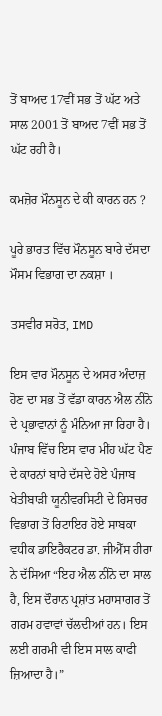ਤੋਂ ਬਾਅਦ 17ਵੀਂ ਸਭ ਤੋਂ ਘੱਟ ਅਤੇ ਸਾਲ 2001 ਤੋਂ ਬਾਅਦ 7ਵੀਂ ਸਭ ਤੋਂ ਘੱਟ ਰਹੀ ਹੈ।

ਕਮਜ਼ੋਰ ਮੌਨਸੂਨ ਦੇ ਕੀ ਕਾਰਨ ਹਨ ?

ਪੂਰੇ ਭਾਰਤ ਵਿੱਚ ਮੌਨਸੂਨ ਬਾਰੇ ਦੱਸਦਾ ਮੌਸਮ ਵਿਭਾਗ ਦਾ ਨਕਸ਼ਾ ।

ਤਸਵੀਰ ਸਰੋਤ, IMD

ਇਸ ਵਾਰ ਮੌਨਸੂਨ ਦੇ ਅਸਰ ਅੰਦਾਜ਼ ਹੋਣ ਦਾ ਸਭ ਤੋਂ ਵੱਡਾ ਕਾਰਨ ਐਲ ਨੀਨੋ ਦੇ ਪ੍ਰਭਾਵਾਨਾਂ ਨੂੰ ਮੰਨਿਆ ਜਾ ਰਿਹਾ ਹੈ। ਪੰਜਾਬ ਵਿੱਚ ਇਸ ਵਾਰ ਮੀਂਹ ਘੱਟ ਪੈਣ ਦੇ ਕਾਰਨਾਂ ਬਾਰੇ ਦੱਸਦੇ ਹੋਏ ਪੰਜਾਬ ਖੇਤੀਬਾੜੀ ਯੂਨੀਵਰਸਿਟੀ ਦੇ ਰਿਸਚਰ ਵਿਭਾਗ ਤੋਂ ਰਿਟਾਇਰ ਹੋਏ ਸਾਬਕਾ ਵਧੀਕ ਡਾਇਰੈਕਟਰ ਡਾ. ਜੀਐੱਸ ਹੀਰਾ ਨੇ ਦੱਸਿਆ “ਇਹ ਐਲ ਨੀਨੋ ਦਾ ਸਾਲ ਹੈ, ਇਸ ਦੌਰਾਨ ਪ੍ਰਸ਼ਾਂਤ ਮਹਾਸਾਗਰ ਤੋਂ ਗਰਮ ਹਵਾਵਾਂ ਚੱਲਦੀਆਂ ਹਨ। ਇਸ ਲਈ ਗਰਮੀ ਵੀ ਇਸ ਸਾਲ ਕਾਫੀ ਜ਼ਿਆਦਾ ਹੈ।”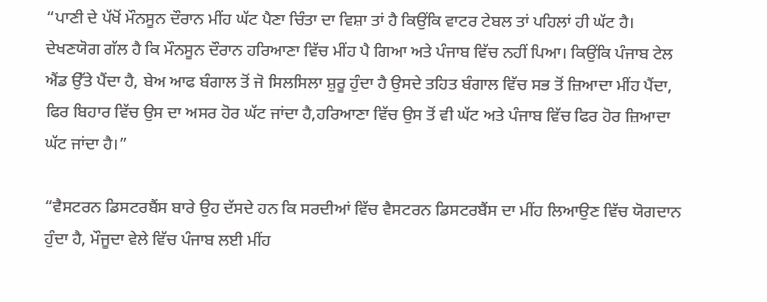“ਪਾਣੀ ਦੇ ਪੱਖੋਂ ਮੌਨਸੂਨ ਦੌਰਾਨ ਮੀਂਹ ਘੱਟ ਪੈਣਾ ਚਿੰਤਾ ਦਾ ਵਿਸ਼ਾ ਤਾਂ ਹੈ ਕਿਉਂਕਿ ਵਾਟਰ ਟੇਬਲ ਤਾਂ ਪਹਿਲਾਂ ਹੀ ਘੱਟ ਹੈ। ਦੇਖਣਯੋਗ ਗੱਲ ਹੈ ਕਿ ਮੌਨਸੂਨ ਦੌਰਾਨ ਹਰਿਆਣਾ ਵਿੱਚ ਮੀਂਹ ਪੈ ਗਿਆ ਅਤੇ ਪੰਜਾਬ ਵਿੱਚ ਨਹੀਂ ਪਿਆ। ਕਿਉਂਕਿ ਪੰਜਾਬ ਟੇਲ ਐਂਡ ਉੱਤੇ ਪੈਂਦਾ ਹੈ, ਬੇਅ ਆਫ ਬੰਗਾਲ ਤੋਂ ਜੋ ਸਿਲਸਿਲਾ ਸ਼ੁਰੂ ਹੁੰਦਾ ਹੈ ਉਸਦੇ ਤਹਿਤ ਬੰਗਾਲ ਵਿੱਚ ਸਭ ਤੋਂ ਜ਼ਿਆਦਾ ਮੀਂਹ ਪੈਂਦਾ, ਫਿਰ ਬਿਹਾਰ ਵਿੱਚ ਉਸ ਦਾ ਅਸਰ ਹੋਰ ਘੱਟ ਜਾਂਦਾ ਹੈ,ਹਰਿਆਣਾ ਵਿੱਚ ਉਸ ਤੋਂ ਵੀ ਘੱਟ ਅਤੇ ਪੰਜਾਬ ਵਿੱਚ ਫਿਰ ਹੋਰ ਜ਼ਿਆਦਾ ਘੱਟ ਜਾਂਦਾ ਹੈ।”

“ਵੈਸਟਰਨ ਡਿਸਟਰਬੈਂਸ ਬਾਰੇ ਉਹ ਦੱਸਦੇ ਹਨ ਕਿ ਸਰਦੀਆਂ ਵਿੱਚ ਵੈਸਟਰਨ ਡਿਸਟਰਬੈਂਸ ਦਾ ਮੀਂਹ ਲਿਆਉਣ ਵਿੱਚ ਯੋਗਦਾਨ ਹੁੰਦਾ ਹੈ, ਮੌਜੂਦਾ ਵੇਲੇ ਵਿੱਚ ਪੰਜਾਬ ਲਈ ਮੀਂਹ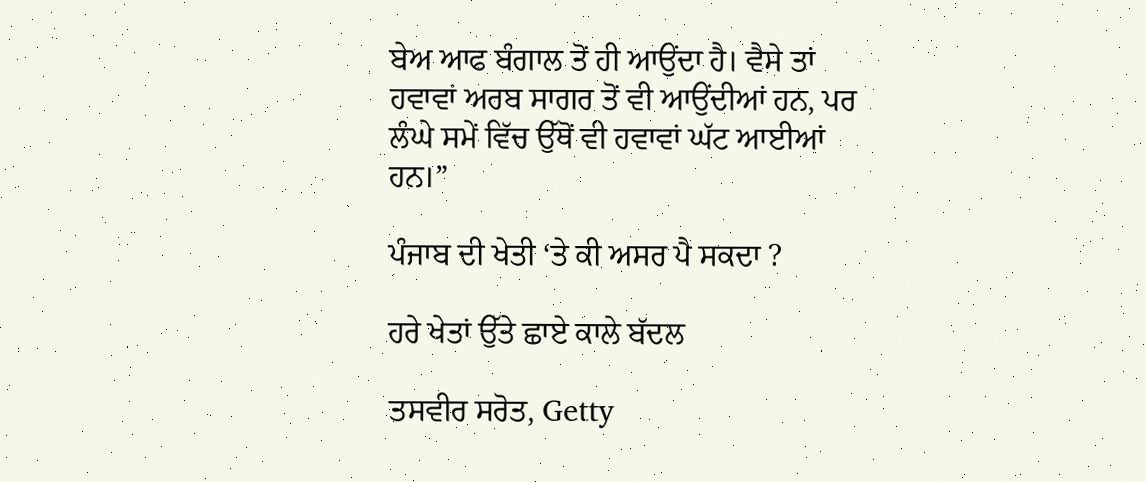ਬੇਅ ਆਫ ਬੰਗਾਲ ਤੋਂ ਹੀ ਆਉਂਦਾ ਹੈ। ਵੈਸੇ ਤਾਂ ਹਵਾਵਾਂ ਅਰਬ ਸਾਗਰ ਤੋਂ ਵੀ ਆਉਂਦੀਆਂ ਹਨ, ਪਰ ਲੰਘੇ ਸਮੇਂ ਵਿੱਚ ਉੱਥੋਂ ਵੀ ਹਵਾਵਾਂ ਘੱਟ ਆਈਆਂ ਹਨ।”

ਪੰਜਾਬ ਦੀ ਖੇਤੀ ‘ਤੇ ਕੀ ਅਸਰ ਪੈ ਸਕਦਾ ?

ਹਰੇ ਖੇਤਾਂ ਉੱਤੇ ਛਾਏ ਕਾਲੇ ਬੱਦਲ

ਤਸਵੀਰ ਸਰੋਤ, Getty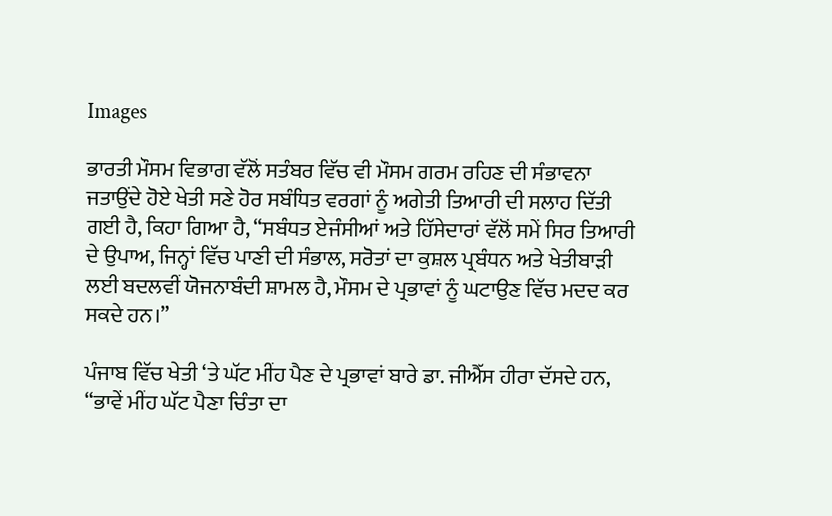Images

ਭਾਰਤੀ ਮੌਸਮ ਵਿਭਾਗ ਵੱਲੋਂ ਸਤੰਬਰ ਵਿੱਚ ਵੀ ਮੌਸਮ ਗਰਮ ਰਹਿਣ ਦੀ ਸੰਭਾਵਨਾ ਜਤਾਉਂਦੇ ਹੋਏ ਖੇਤੀ ਸਣੇ ਹੋਰ ਸਬੰਧਿਤ ਵਰਗਾਂ ਨੂੰ ਅਗੇਤੀ ਤਿਆਰੀ ਦੀ ਸਲਾਹ ਦਿੱਤੀ ਗਈ ਹੈ, ਕਿਹਾ ਗਿਆ ਹੈ, “ਸਬੰਧਤ ਏਜੰਸੀਆਂ ਅਤੇ ਹਿੱਸੇਦਾਰਾਂ ਵੱਲੋਂ ਸਮੇਂ ਸਿਰ ਤਿਆਰੀ ਦੇ ਉਪਾਅ, ਜਿਨ੍ਹਾਂ ਵਿੱਚ ਪਾਣੀ ਦੀ ਸੰਭਾਲ, ਸਰੋਤਾਂ ਦਾ ਕੁਸ਼ਲ ਪ੍ਰਬੰਧਨ ਅਤੇ ਖੇਤੀਬਾੜੀ ਲਈ ਬਦਲਵੀਂ ਯੋਜਨਾਬੰਦੀ ਸ਼ਾਮਲ ਹੈ, ਮੌਸਮ ਦੇ ਪ੍ਰਭਾਵਾਂ ਨੂੰ ਘਟਾਉਣ ਵਿੱਚ ਮਦਦ ਕਰ ਸਕਦੇ ਹਨ।”

ਪੰਜਾਬ ਵਿੱਚ ਖੇਤੀ ‘ਤੇ ਘੱਟ ਮੀਂਹ ਪੈਣ ਦੇ ਪ੍ਰਭਾਵਾਂ ਬਾਰੇ ਡਾ. ਜੀਐੱਸ ਹੀਰਾ ਦੱਸਦੇ ਹਨ, “ਭਾਵੇਂ ਮੀਂਹ ਘੱਟ ਪੈਣਾ ਚਿੰਤਾ ਦਾ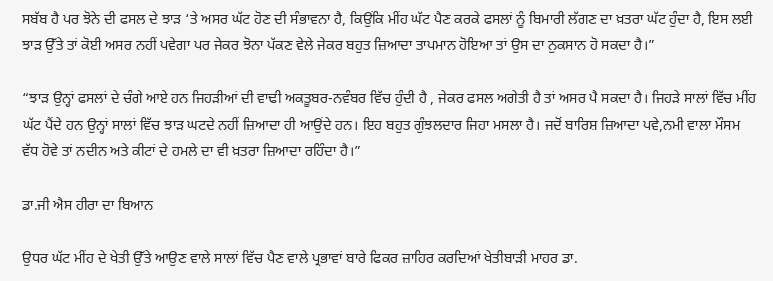ਸਬੱਬ ਹੈ ਪਰ ਝੋਨੇ ਦੀ ਫਸਲ ਦੇ ਝਾੜ ‘ਤੇ ਅਸਰ ਘੱਟ ਹੋਣ ਦੀ ਸੰਭਾਵਨਾ ਹੈ, ਕਿਉਂਕਿ ਮੀਂਹ ਘੱਟ ਪੈਣ ਕਰਕੇ ਫਸਲਾਂ ਨੂੰ ਬਿਮਾਰੀ ਲੱਗਣ ਦਾ ਖ਼ਤਰਾ ਘੱਟ ਹੁੰਦਾ ਹੈ, ਇਸ ਲਈ ਝਾੜ ਉੱਤੇ ਤਾਂ ਕੋਈ ਅਸਰ ਨਹੀਂ ਪਵੇਗਾ ਪਰ ਜੇਕਰ ਝੋਨਾ ਪੱਕਣ ਵੇਲੇ ਜੇਕਰ ਬਹੁਤ ਜ਼ਿਆਦਾ ਤਾਪਮਾਨ ਹੋਇਆ ਤਾਂ ਉਸ ਦਾ ਨੁਕਸਾਨ ਹੋ ਸਕਦਾ ਹੈ।”

“ਝਾੜ ਉਨ੍ਹਾਂ ਫਸਲਾਂ ਦੇ ਚੰਗੇ ਆਏ ਹਨ ਜਿਹੜੀਆਂ ਦੀ ਵਾਢੀ ਅਕਤੂਬਰ-ਨਵੰਬਰ ਵਿੱਚ ਹੁੰਦੀ ਹੈ , ਜੇਕਰ ਫਸਲ ਅਗੇਤੀ ਹੈ ਤਾਂ ਅਸਰ ਪੈ ਸਕਦਾ ਹੈ। ਜਿਹੜੇ ਸਾਲਾਂ ਵਿੱਚ ਮੀਂਹ ਘੱਟ ਪੈਂਦੇ ਹਨ ਉਨ੍ਹਾਂ ਸਾਲਾਂ ਵਿੱਚ ਝਾੜ ਘਟਦੇ ਨਹੀਂ ਜ਼ਿਆਦਾ ਹੀ ਆਉਂਦੇ ਹਨ। ਇਹ ਬਹੁਤ ਗੁੰਝਲਦਾਰ ਜਿਹਾ ਮਸਲਾ ਹੈ। ਜਦੋਂ ਬਾਰਿਸ਼ ਜ਼ਿਆਦਾ ਪਵੇ,ਨਮੀ ਵਾਲਾ ਮੌਸਮ ਵੱਧ ਹੋਵੇ ਤਾਂ ਨਦੀਨ ਅਤੇ ਕੀਟਾਂ ਦੇ ਹਮਲੇ ਦਾ ਵੀ ਖ਼ਤਰਾ ਜ਼ਿਆਦਾ ਰਹਿੰਦਾ ਹੈ।”

ਡਾ.ਜੀ ਐਸ ਹੀਰਾ ਦਾ ਬਿਆਨ

ਉਧਰ ਘੱਟ ਮੀਂਹ ਦੇ ਖੇਤੀ ਉੱਤੇ ਆਉਣ ਵਾਲੇ ਸਾਲਾਂ ਵਿੱਚ ਪੈਣ ਵਾਲੇ ਪ੍ਰਭਾਵਾਂ ਬਾਰੇ ਫਿਕਰ ਜ਼ਾਹਿਰ ਕਰਦਿਆਂ ਖੇਤੀਬਾੜੀ ਮਾਹਰ ਡਾ.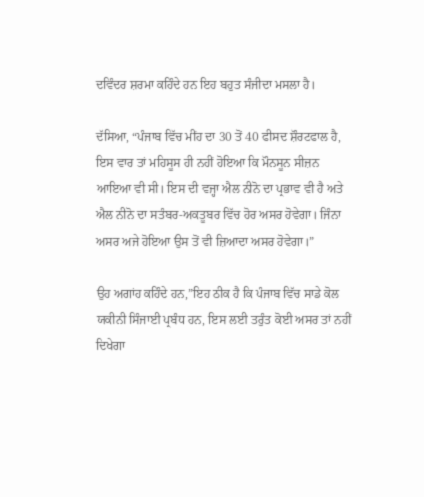ਦਵਿੰਦਰ ਸ਼ਰਮਾ ਕਹਿੰਦੇ ਹਨ ਇਹ ਬਹੁਤ ਸੰਜੀਦਾ ਮਸਲਾ ਹੈ।

ਦੱਸਿਆ, “ਪੰਜਾਬ ਵਿੱਚ ਮੀਂਹ ਦਾ 30 ਤੋਂ 40 ਫੀਸਦ ਸ਼ੌਰਟਫਾਲ ਹੈ, ਇਸ ਵਾਰ ਤਾਂ ਮਹਿਸੂਸ ਹੀ ਨਹੀਂ ਹੋਇਆ ਕਿ ਮੌਨਸੂਨ ਸੀਜ਼ਨ ਆਇਆ ਵੀ ਸੀ। ਇਸ ਦੀ ਵਜ੍ਹਾ ਐਲ ਨੀਨੋ ਦਾ ਪ੍ਰਭਾਵ ਵੀ ਹੈ ਅਤੇ ਐਲ ਨੀਨੋ ਦਾ ਸਤੰਬਰ-ਅਕਤੂਬਰ ਵਿੱਚ ਹੋਰ ਅਸਰ ਹੋਵੇਗਾ। ਜਿੰਨਾ ਅਸਰ ਅਜੇ ਹੋਇਆ ਉਸ ਤੋਂ ਵੀ ਜ਼ਿਆਦਾ ਅਸਰ ਹੋਵੇਗਾ।”

ਉਹ ਅਗਾਂਹ ਕਹਿੰਦੇ ਹਨ,”ਇਹ ਠੀਕ ਹੈ ਕਿ ਪੰਜਾਬ ਵਿੱਚ ਸਾਡੇ ਕੋਲ ਯਕੀਨੀ ਸਿੰਜਾਈ ਪ੍ਰਬੰਧ ਹਨ, ਇਸ ਲਈ ਤਰੁੰਤ ਕੋਈ ਅਸਰ ਤਾਂ ਨਹੀਂ ਦਿਖੇਗਾ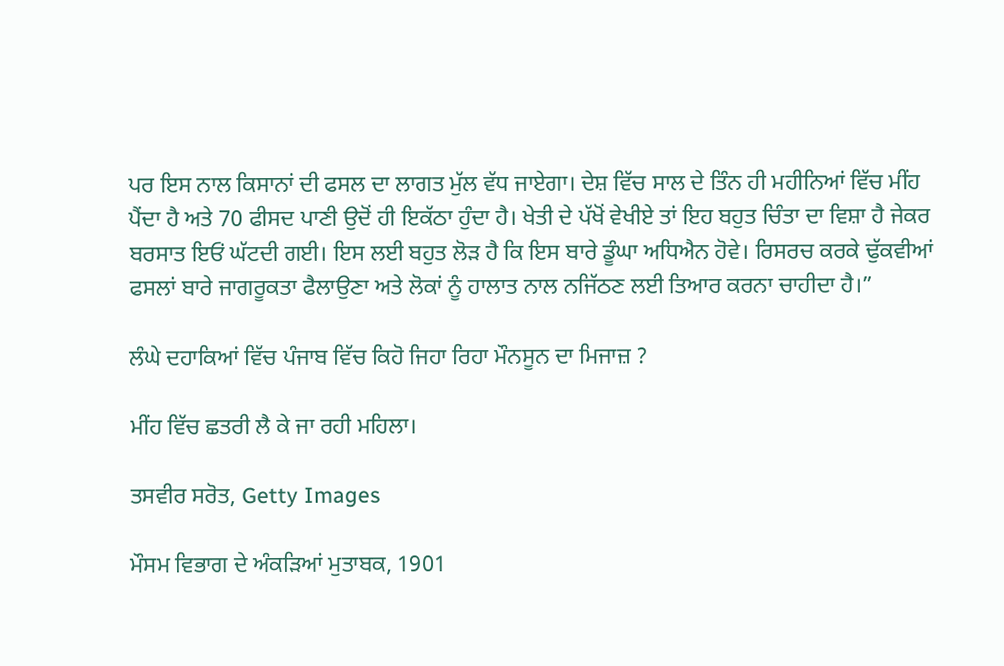ਪਰ ਇਸ ਨਾਲ ਕਿਸਾਨਾਂ ਦੀ ਫਸਲ ਦਾ ਲਾਗਤ ਮੁੱਲ ਵੱਧ ਜਾਏਗਾ। ਦੇਸ਼ ਵਿੱਚ ਸਾਲ ਦੇ ਤਿੰਨ ਹੀ ਮਹੀਨਿਆਂ ਵਿੱਚ ਮੀਂਹ ਪੈਂਦਾ ਹੈ ਅਤੇ 70 ਫੀਸਦ ਪਾਣੀ ਉਦੋਂ ਹੀ ਇਕੱਠਾ ਹੁੰਦਾ ਹੈ। ਖੇਤੀ ਦੇ ਪੱਖੋਂ ਵੇਖੀਏ ਤਾਂ ਇਹ ਬਹੁਤ ਚਿੰਤਾ ਦਾ ਵਿਸ਼ਾ ਹੈ ਜੇਕਰ ਬਰਸਾਤ ਇਓਂ ਘੱਟਦੀ ਗਈ। ਇਸ ਲਈ ਬਹੁਤ ਲੋੜ ਹੈ ਕਿ ਇਸ ਬਾਰੇ ਡੂੰਘਾ ਅਧਿਐਨ ਹੋਵੇ। ਰਿਸਰਚ ਕਰਕੇ ਢੁੱਕਵੀਆਂ ਫਸਲਾਂ ਬਾਰੇ ਜਾਗਰੂਕਤਾ ਫੈਲਾਉਣਾ ਅਤੇ ਲੋਕਾਂ ਨੂੰ ਹਾਲਾਤ ਨਾਲ ਨਜਿੱਠਣ ਲਈ ਤਿਆਰ ਕਰਨਾ ਚਾਹੀਦਾ ਹੈ।”

ਲੰਘੇ ਦਹਾਕਿਆਂ ਵਿੱਚ ਪੰਜਾਬ ਵਿੱਚ ਕਿਹੋ ਜਿਹਾ ਰਿਹਾ ਮੌਨਸੂਨ ਦਾ ਮਿਜਾਜ਼ ?

ਮੀਂਹ ਵਿੱਚ ਛਤਰੀ ਲੈ ਕੇ ਜਾ ਰਹੀ ਮਹਿਲਾ।

ਤਸਵੀਰ ਸਰੋਤ, Getty Images

ਮੌਸਮ ਵਿਭਾਗ ਦੇ ਅੰਕੜਿਆਂ ਮੁਤਾਬਕ, 1901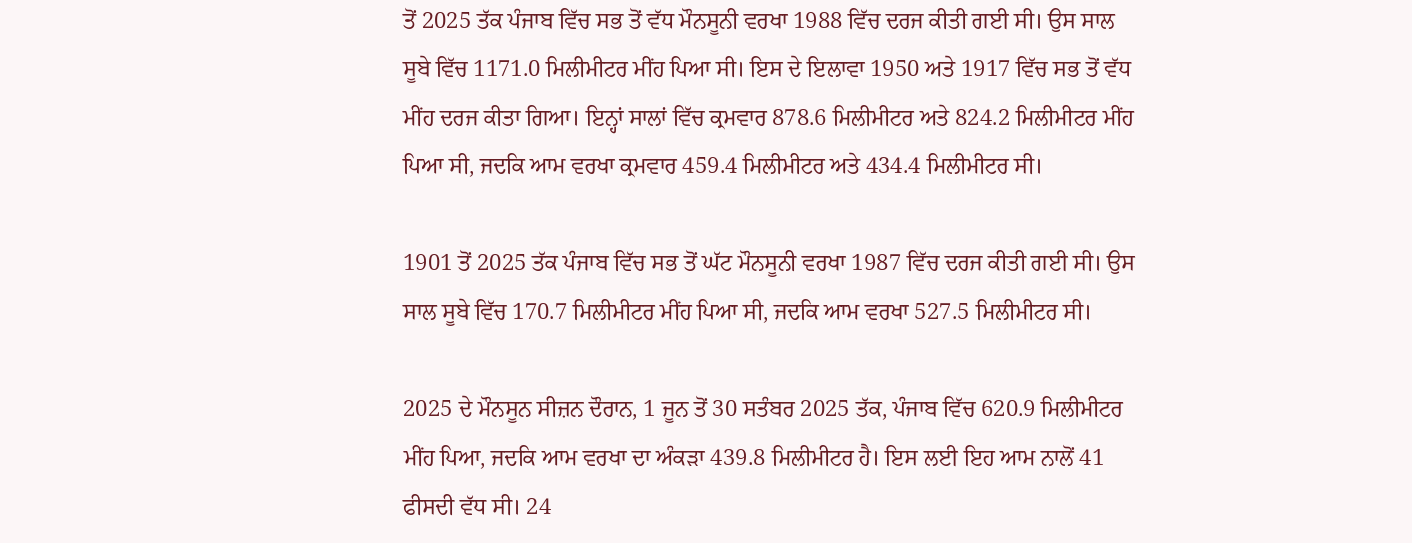ਤੋਂ 2025 ਤੱਕ ਪੰਜਾਬ ਵਿੱਚ ਸਭ ਤੋਂ ਵੱਧ ਮੌਨਸੂਨੀ ਵਰਖਾ 1988 ਵਿੱਚ ਦਰਜ ਕੀਤੀ ਗਈ ਸੀ। ਉਸ ਸਾਲ ਸੂਬੇ ਵਿੱਚ 1171.0 ਮਿਲੀਮੀਟਰ ਮੀਂਹ ਪਿਆ ਸੀ। ਇਸ ਦੇ ਇਲਾਵਾ 1950 ਅਤੇ 1917 ਵਿੱਚ ਸਭ ਤੋਂ ਵੱਧ ਮੀਂਹ ਦਰਜ ਕੀਤਾ ਗਿਆ। ਇਨ੍ਹਾਂ ਸਾਲਾਂ ਵਿੱਚ ਕ੍ਰਮਵਾਰ 878.6 ਮਿਲੀਮੀਟਰ ਅਤੇ 824.2 ਮਿਲੀਮੀਟਰ ਮੀਂਹ ਪਿਆ ਸੀ, ਜਦਕਿ ਆਮ ਵਰਖਾ ਕ੍ਰਮਵਾਰ 459.4 ਮਿਲੀਮੀਟਰ ਅਤੇ 434.4 ਮਿਲੀਮੀਟਰ ਸੀ।

1901 ਤੋਂ 2025 ਤੱਕ ਪੰਜਾਬ ਵਿੱਚ ਸਭ ਤੋਂ ਘੱਟ ਮੌਨਸੂਨੀ ਵਰਖਾ 1987 ਵਿੱਚ ਦਰਜ ਕੀਤੀ ਗਈ ਸੀ। ਉਸ ਸਾਲ ਸੂਬੇ ਵਿੱਚ 170.7 ਮਿਲੀਮੀਟਰ ਮੀਂਹ ਪਿਆ ਸੀ, ਜਦਕਿ ਆਮ ਵਰਖਾ 527.5 ਮਿਲੀਮੀਟਰ ਸੀ।

2025 ਦੇ ਮੌਨਸੂਨ ਸੀਜ਼ਨ ਦੌਰਾਨ, 1 ਜੂਨ ਤੋਂ 30 ਸਤੰਬਰ 2025 ਤੱਕ, ਪੰਜਾਬ ਵਿੱਚ 620.9 ਮਿਲੀਮੀਟਰ ਮੀਂਹ ਪਿਆ, ਜਦਕਿ ਆਮ ਵਰਖਾ ਦਾ ਅੰਕੜਾ 439.8 ਮਿਲੀਮੀਟਰ ਹੈ। ਇਸ ਲਈ ਇਹ ਆਮ ਨਾਲੋਂ 41 ਫੀਸਦੀ ਵੱਧ ਸੀ। 24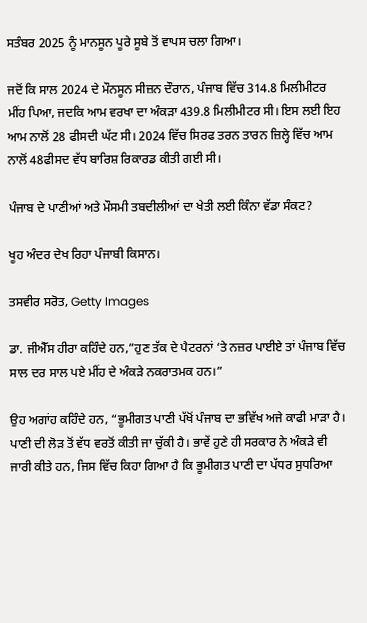ਸਤੰਬਰ 2025 ਨੂੰ ਮਾਨਸੂਨ ਪੂਰੇ ਸੂਬੇ ਤੋਂ ਵਾਪਸ ਚਲਾ ਗਿਆ।

ਜਦੋਂ ਕਿ ਸਾਲ 2024 ਦੇ ਮੌਨਸੂਨ ਸੀਜ਼ਨ ਦੌਰਾਨ, ਪੰਜਾਬ ਵਿੱਚ 314.8 ਮਿਲੀਮੀਟਰ ਮੀਂਹ ਪਿਆ, ਜਦਕਿ ਆਮ ਵਰਖਾ ਦਾ ਅੰਕੜਾ 439.8 ਮਿਲੀਮੀਟਰ ਸੀ। ਇਸ ਲਈ ਇਹ ਆਮ ਨਾਲੋਂ 28 ਫੀਸਦੀ ਘੱਟ ਸੀ। 2024 ਵਿੱਚ ਸਿਰਫ ਤਰਨ ਤਾਰਨ ਜ਼ਿਲ੍ਹੇ ਵਿੱਚ ਆਮ ਨਾਲੋਂ 48ਫੀਸਦ ਵੱਧ ਬਾਰਿਸ਼ ਰਿਕਾਰਡ ਕੀਤੀ ਗਈ ਸੀ।

ਪੰਜਾਬ ਦੇ ਪਾਣੀਆਂ ਅਤੇ ਮੌਸਮੀ ਤਬਦੀਲੀਆਂ ਦਾ ਖੇਤੀ ਲਈ ਕਿੰਨਾ ਵੱਡਾ ਸੰਕਟ?

ਖੂਹ ਅੰਦਰ ਦੇਖ ਰਿਹਾ ਪੰਜਾਬੀ ਕਿਸਾਨ।

ਤਸਵੀਰ ਸਰੋਤ, Getty Images

ਡਾ. ਜੀਐੱਸ ਹੀਰਾ ਕਹਿੰਦੇ ਹਨ,”ਹੁਣ ਤੱਕ ਦੇ ਪੈਟਰਨਾਂ ‘ਤੇ ਨਜ਼ਰ ਪਾਈਏ ਤਾਂ ਪੰਜਾਬ ਵਿੱਚ ਸਾਲ ਦਰ ਸਾਲ ਪਏ ਮੀਂਹ ਦੇ ਅੰਕੜੇ ਨਕਰਾਤਮਕ ਹਨ।”

ਉਹ ਅਗਾਂਹ ਕਹਿੰਦੇ ਹਨ, “ਭੂਮੀਗਤ ਪਾਣੀ ਪੱਖੋਂ ਪੰਜਾਬ ਦਾ ਭਵਿੱਖ ਅਜੇ ਕਾਫੀ ਮਾੜਾ ਹੈ। ਪਾਣੀ ਦੀ ਲੋੜ ਤੋਂ ਵੱਧ ਵਰਤੋਂ ਕੀਤੀ ਜਾ ਚੁੱਕੀ ਹੈ। ਭਾਵੇਂ ਹੁਣੇ ਹੀ ਸਰਕਾਰ ਨੇ ਅੰਕੜੇ ਵੀ ਜਾਰੀ ਕੀਤੇ ਹਨ, ਜਿਸ ਵਿੱਚ ਕਿਹਾ ਗਿਆ ਹੈ ਕਿ ਭੂਮੀਗਤ ਪਾਣੀ ਦਾ ਪੱਧਰ ਸੁਧਰਿਆ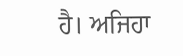ਹੈ। ਅਜਿਹਾ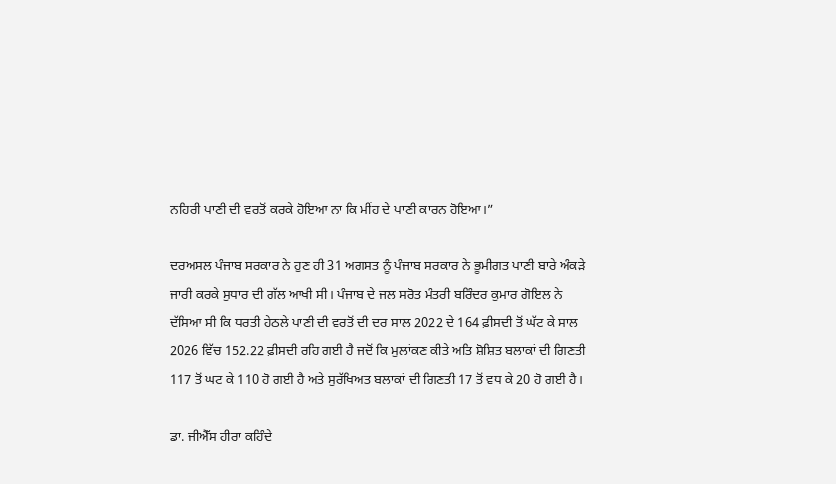ਨਹਿਰੀ ਪਾਣੀ ਦੀ ਵਰਤੋਂ ਕਰਕੇ ਹੋਇਆ ਨਾ ਕਿ ਮੀਂਹ ਦੇ ਪਾਣੀ ਕਾਰਨ ਹੋਇਆ।”

ਦਰਅਸਲ ਪੰਜਾਬ ਸਰਕਾਰ ਨੇ ਹੁਣ ਹੀ 31 ਅਗਸਤ ਨੂੰ ਪੰਜਾਬ ਸਰਕਾਰ ਨੇ ਭੂਮੀਗਤ ਪਾਣੀ ਬਾਰੇ ਅੰਕੜੇ ਜਾਰੀ ਕਰਕੇ ਸੁਧਾਰ ਦੀ ਗੱਲ ਆਖੀ ਸੀ। ਪੰਜਾਬ ਦੇ ਜਲ ਸਰੋਤ ਮੰਤਰੀ ਬਰਿੰਦਰ ਕੁਮਾਰ ਗੋਇਲ ਨੇ ਦੱਸਿਆ ਸੀ ਕਿ ਧਰਤੀ ਹੇਠਲੇ ਪਾਣੀ ਦੀ ਵਰਤੋਂ ਦੀ ਦਰ ਸਾਲ 2022 ਦੇ 164 ਫ਼ੀਸਦੀ ਤੋਂ ਘੱਟ ਕੇ ਸਾਲ 2026 ਵਿੱਚ 152.22 ਫ਼ੀਸਦੀ ਰਹਿ ਗਈ ਹੈ ਜਦੋਂ ਕਿ ਮੁਲਾਂਕਣ ਕੀਤੇ ਅਤਿ ਸ਼ੋਸ਼ਿਤ ਬਲਾਕਾਂ ਦੀ ਗਿਣਤੀ 117 ਤੋਂ ਘਟ ਕੇ 110 ਹੋ ਗਈ ਹੈ ਅਤੇ ਸੁਰੱਖਿਅਤ ਬਲਾਕਾਂ ਦੀ ਗਿਣਤੀ 17 ਤੋਂ ਵਧ ਕੇ 20 ਹੋ ਗਈ ਹੈ।

ਡਾ. ਜੀਐੱਸ ਹੀਰਾ ਕਹਿੰਦੇ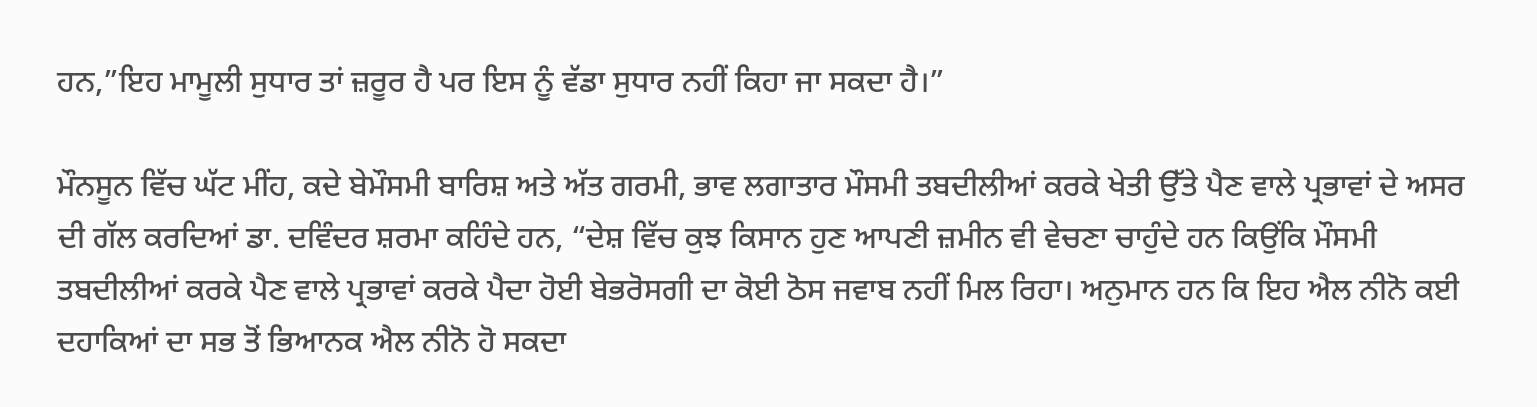ਹਨ,”ਇਹ ਮਾਮੂਲੀ ਸੁਧਾਰ ਤਾਂ ਜ਼ਰੂਰ ਹੈ ਪਰ ਇਸ ਨੂੰ ਵੱਡਾ ਸੁਧਾਰ ਨਹੀਂ ਕਿਹਾ ਜਾ ਸਕਦਾ ਹੈ।”

ਮੌਨਸੂਨ ਵਿੱਚ ਘੱਟ ਮੀਂਹ, ਕਦੇ ਬੇਮੌਸਮੀ ਬਾਰਿਸ਼ ਅਤੇ ਅੱਤ ਗਰਮੀ, ਭਾਵ ਲਗਾਤਾਰ ਮੌਸਮੀ ਤਬਦੀਲੀਆਂ ਕਰਕੇ ਖੇਤੀ ਉੱਤੇ ਪੈਣ ਵਾਲੇ ਪ੍ਰਭਾਵਾਂ ਦੇ ਅਸਰ ਦੀ ਗੱਲ ਕਰਦਿਆਂ ਡਾ. ਦਵਿੰਦਰ ਸ਼ਰਮਾ ਕਹਿੰਦੇ ਹਨ, “ਦੇਸ਼ ਵਿੱਚ ਕੁਝ ਕਿਸਾਨ ਹੁਣ ਆਪਣੀ ਜ਼ਮੀਨ ਵੀ ਵੇਚਣਾ ਚਾਹੁੰਦੇ ਹਨ ਕਿਉਂਕਿ ਮੌਸਮੀ ਤਬਦੀਲੀਆਂ ਕਰਕੇ ਪੈਣ ਵਾਲੇ ਪ੍ਰਭਾਵਾਂ ਕਰਕੇ ਪੈਦਾ ਹੋਈ ਬੇਭਰੋਸਗੀ ਦਾ ਕੋਈ ਠੋਸ ਜਵਾਬ ਨਹੀਂ ਮਿਲ ਰਿਹਾ। ਅਨੁਮਾਨ ਹਨ ਕਿ ਇਹ ਐਲ ਨੀਨੋ ਕਈ ਦਹਾਕਿਆਂ ਦਾ ਸਭ ਤੋਂ ਭਿਆਨਕ ਐਲ ਨੀਨੋ ਹੋ ਸਕਦਾ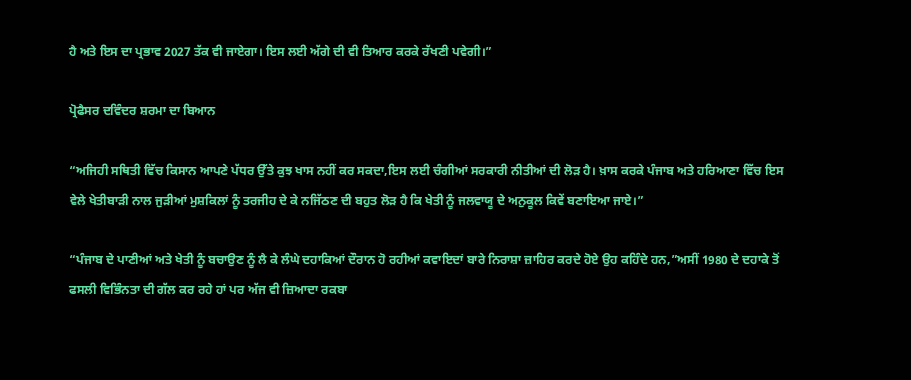ਹੈ ਅਤੇ ਇਸ ਦਾ ਪ੍ਰਭਾਵ 2027 ਤੱਕ ਵੀ ਜਾਏਗਾ। ਇਸ ਲਈ ਅੱਗੇ ਦੀ ਵੀ ਤਿਆਰ ਕਰਕੇ ਰੱਖਣੀ ਪਵੇਗੀ।”

ਪ੍ਰੋਫੈਸਰ ਦਵਿੰਦਰ ਸ਼ਰਮਾ ਦਾ ਬਿਆਨ

“ਅਜਿਹੀ ਸਥਿਤੀ ਵਿੱਚ ਕਿਸਾਨ ਆਪਣੇ ਪੱਧਰ ਉੱਤੇ ਕੁਝ ਖਾਸ ਨਹੀਂ ਕਰ ਸਕਦਾ,ਇਸ ਲਈ ਚੰਗੀਆਂ ਸਰਕਾਰੀ ਨੀਤੀਆਂ ਦੀ ਲੋੜ ਹੈ। ਖ਼ਾਸ ਕਰਕੇ ਪੰਜਾਬ ਅਤੇ ਹਰਿਆਣਾ ਵਿੱਚ ਇਸ ਵੇਲੇ ਖੇਤੀਬਾੜੀ ਨਾਲ ਜੁੜੀਆਂ ਮੁਸ਼ਕਿਲਾਂ ਨੂੰ ਤਰਜੀਹ ਦੇ ਕੇ ਨਜਿੱਠਣ ਦੀ ਬਹੁਤ ਲੋੜ ਹੈ ਕਿ ਖੇਤੀ ਨੂੰ ਜਲਵਾਯੂ ਦੇ ਅਨੁਕੂਲ ਕਿਵੇਂ ਬਣਾਇਆ ਜਾਏ।”

“ਪੰਜਾਬ ਦੇ ਪਾਣੀਆਂ ਅਤੇ ਖੇਤੀ ਨੂੰ ਬਚਾਉਣ ਨੂੰ ਲੈ ਕੇ ਲੰਘੇ ਦਹਾਕਿਆਂ ਦੌਰਾਨ ਹੋ ਰਹੀਆਂ ਕਵਾਇਦਾਂ ਬਾਰੇ ਨਿਰਾਸ਼ਾ ਜ਼ਾਹਿਰ ਕਰਦੇ ਹੋਏ ਉਹ ਕਹਿੰਦੇ ਹਨ,”ਅਸੀਂ 1980 ਦੇ ਦਹਾਕੇ ਤੋਂ ਫਸਲੀ ਵਿਭਿੰਨਤਾ ਦੀ ਗੱਲ ਕਰ ਰਹੇ ਹਾਂ ਪਰ ਅੱਜ ਵੀ ਜ਼ਿਆਦਾ ਰਕਬਾ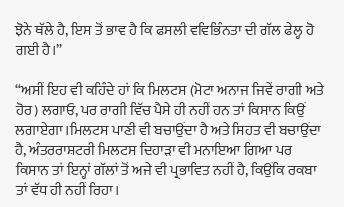ਝੋਨੇ ਥੱਲੇ ਹੈ, ਇਸ ਤੋਂ ਭਾਵ ਹੈ ਕਿ ਫਸਲੀ ਵਵਿਭਿੰਨਤਾ ਦੀ ਗੱਲ ਫੇਲ੍ਹ ਹੋ ਗਈ ਹੈ।”

“ਅਸੀਂ ਇਹ ਵੀ ਕਹਿੰਦੇ ਹਾਂ ਕਿ ਮਿਲਟਸ (ਮੋਟਾ ਅਨਾਜ ਜਿਵੇਂ ਰਾਗੀ ਅਤੇ ਹੋਰ) ਲਗਾਓ, ਪਰ ਰਾਗੀ ਵਿੱਚ ਪੈਸੇ ਹੀ ਨਹੀਂ ਹਨ ਤਾਂ ਕਿਸਾਨ ਕਿਉਂ ਲਗਾਏਗਾ।ਮਿਲਟਸ ਪਾਣੀ ਵੀ ਬਚਾਉਂਦਾ ਹੈ ਅਤੇ ਸਿਹਤ ਵੀ ਬਚਾਉਂਦਾ ਹੈ, ਅੰਤਰਰਾਸ਼ਟਰੀ ਮਿਲਟਸ ਦਿਹਾੜਾ ਵੀ ਮਨਾਇਆ ਗਿਆ ਪਰ ਕਿਸਾਨ ਤਾਂ ਇਨ੍ਹਾਂ ਗੱਲਾਂ ਤੋਂ ਅਜੇ ਵੀ ਪ੍ਰਭਾਵਿਤ ਨਹੀਂ ਹੈ, ਕਿਉਂਕਿ ਰਕਬਾ ਤਾਂ ਵੱਧ ਹੀ ਨਹੀਂ ਰਿਹਾ।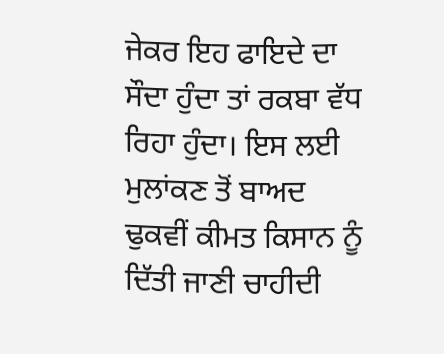ਜੇਕਰ ਇਹ ਫਾਇਦੇ ਦਾ ਸੌਦਾ ਹੁੰਦਾ ਤਾਂ ਰਕਬਾ ਵੱਧ ਰਿਹਾ ਹੁੰਦਾ। ਇਸ ਲਈ ਮੁਲਾਂਕਣ ਤੋਂ ਬਾਅਦ ਢੁਕਵੀਂ ਕੀਮਤ ਕਿਸਾਨ ਨੂੰ ਦਿੱਤੀ ਜਾਣੀ ਚਾਹੀਦੀ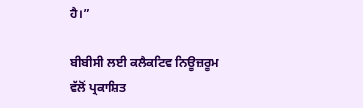ਹੈ।”

ਬੀਬੀਸੀ ਲਈ ਕਲੈਕਟਿਵ ਨਿਊਜ਼ਰੂਮ ਵੱਲੋਂ ਪ੍ਰਕਾਸ਼ਿਤ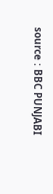source : BBC PUNJABI